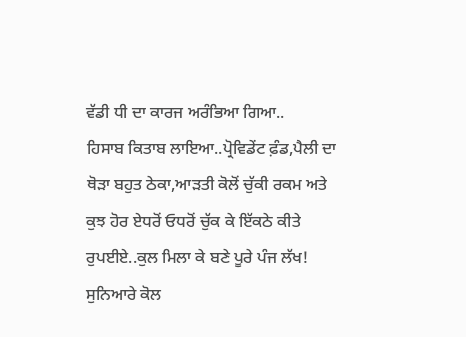ਵੱਡੀ ਧੀ ਦਾ ਕਾਰਜ ਅਰੰਭਿਆ ਗਿਆ..
ਹਿਸਾਬ ਕਿਤਾਬ ਲਾਇਆ..ਪ੍ਰੋਵਿਡੇਂਟ ਫ਼ੰਡ,ਪੈਲੀ ਦਾ ਥੋੜਾ ਬਹੁਤ ਠੇਕਾ,ਆੜਤੀ ਕੋਲੋਂ ਚੁੱਕੀ ਰਕਮ ਅਤੇ ਕੁਝ ਹੋਰ ਏਧਰੋਂ ਓਧਰੋਂ ਚੁੱਕ ਕੇ ਇੱਕਠੇ ਕੀਤੇ ਰੁਪਈਏ..ਕੁਲ ਮਿਲਾ ਕੇ ਬਣੇ ਪੂਰੇ ਪੰਜ ਲੱਖ!
ਸੁਨਿਆਰੇ ਕੋਲ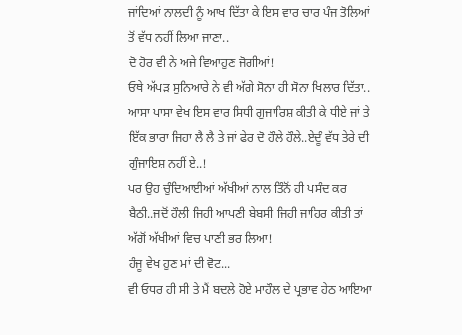ਜਾਂਦਿਆਂ ਨਾਲਦੀ ਨੂੰ ਆਖ ਦਿੱਤਾ ਕੇ ਇਸ ਵਾਰ ਚਾਰ ਪੰਜ ਤੋਲਿਆਂ ਤੋਂ ਵੱਧ ਨਹੀਂ ਲਿਆ ਜਾਣਾ..
ਦੋ ਹੋਰ ਵੀ ਨੇ ਅਜੇ ਵਿਆਹੁਣ ਜੋਗੀਆਂ!
ਓਥੇ ਅੱਪੜ ਸੁਨਿਆਰੇ ਨੇ ਵੀ ਅੱਗੇ ਸੋਨਾ ਹੀ ਸੋਨਾ ਖਿਲਾਰ ਦਿੱਤਾ..
ਆਸਾ ਪਾਸਾ ਵੇਖ ਇਸ ਵਾਰ ਸਿਧੀ ਗੁਜਾਰਿਸ਼ ਕੀਤੀ ਕੇ ਧੀਏ ਜਾਂ ਤੇ ਇੱਕ ਭਾਰਾ ਜਿਹਾ ਲੈ ਲੈ ਤੇ ਜਾਂ ਫੇਰ ਦੋ ਹੌਲੇ ਹੌਲੇ..ਏਦੂੰ ਵੱਧ ਤੇਰੇ ਦੀ ਗੁੰਜਾਇਸ਼ ਨਹੀਂ ਏ..!
ਪਰ ਉਹ ਚੁੰਦਿਆਈਆਂ ਅੱਖੀਆਂ ਨਾਲ ਤਿੰਨੋਂ ਹੀ ਪਸੰਦ ਕਰ ਬੈਠੀ..ਜਦੋਂ ਹੌਲੀ ਜਿਹੀ ਆਪਣੀ ਬੇਬਸੀ ਜਿਹੀ ਜਾਹਿਰ ਕੀਤੀ ਤਾਂ ਅੱਗੋਂ ਅੱਖੀਆਂ ਵਿਚ ਪਾਣੀ ਭਰ ਲਿਆ!
ਹੰਜੂ ਵੇਖ ਹੁਣ ਮਾਂ ਦੀ ਵੋਟ...
ਵੀ ਓਧਰ ਹੀ ਸੀ ਤੇ ਮੈਂ ਬਦਲੇ ਹੋਏ ਮਾਹੌਲ ਦੇ ਪ੍ਰਭਾਵ ਹੇਠ ਆਇਆ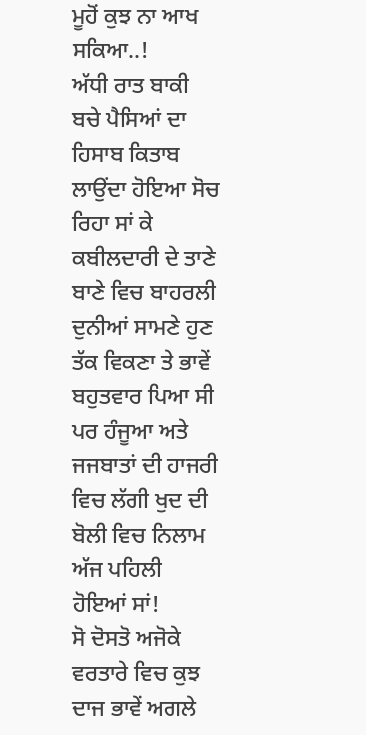ਮੂਹੋਂ ਕੁਝ ਨਾ ਆਖ ਸਕਿਆ..!
ਅੱਧੀ ਰਾਤ ਬਾਕੀ ਬਚੇ ਪੈਸਿਆਂ ਦਾ ਹਿਸਾਬ ਕਿਤਾਬ ਲਾਉਂਦਾ ਹੋਇਆ ਸੋਚ ਰਿਹਾ ਸਾਂ ਕੇ ਕਬੀਲਦਾਰੀ ਦੇ ਤਾਣੇ ਬਾਣੇ ਵਿਚ ਬਾਹਰਲੀ ਦੁਨੀਆਂ ਸਾਮਣੇ ਹੁਣ ਤੱਕ ਵਿਕਣਾ ਤੇ ਭਾਵੇਂ ਬਹੁਤਵਾਰ ਪਿਆ ਸੀ ਪਰ ਹੰਜੂਆ ਅਤੇ ਜਜਬਾਤਾਂ ਦੀ ਹਾਜਰੀ ਵਿਚ ਲੱਗੀ ਖੁਦ ਦੀ ਬੋਲੀ ਵਿਚ ਨਿਲਾਮ ਅੱਜ ਪਹਿਲੀ ਹੋਇਆਂ ਸਾਂ!
ਸੋ ਦੋਸਤੋ ਅਜੋਕੇ ਵਰਤਾਰੇ ਵਿਚ ਕੁਝ ਦਾਜ ਭਾਵੇਂ ਅਗਲੇ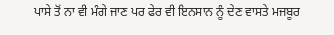ਪਾਸੇ ਤੋਂ ਨਾ ਵੀ ਮੰਗੇ ਜਾਣ ਪਰ ਫੇਰ ਵੀ ਇਨਸਾਨ ਨੂੰ ਦੇਣ ਵਾਸਤੇ ਮਜਬੂਰ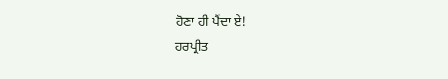ਹੋਣਾ ਹੀ ਪੈਂਦਾ ਏ!
ਹਰਪ੍ਰੀਤ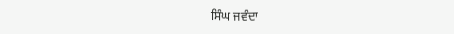ਸਿੰਘ ਜਵੰਦਾ